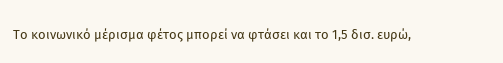Το κοινωνικό μέρισμα φέτος μπορεί να φτάσει και το 1,5 δισ. ευρώ,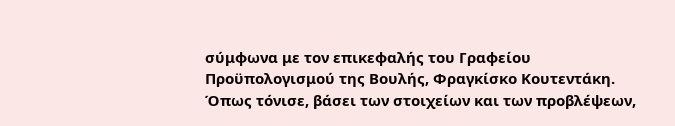σύμφωνα με τον επικεφαλής του Γραφείου Προϋπολογισμού της Βουλής, Φραγκίσκο Κουτεντάκη. Όπως τόνισε, βάσει των στοιχείων και των προβλέψεων,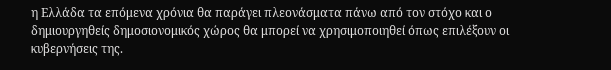η Ελλάδα τα επόμενα χρόνια θα παράγει πλεονάσματα πάνω από τον στόχο και ο δημιουργηθείς δημοσιονομικός χώρος θα μπορεί να χρησιμοποιηθεί όπως επιλέξουν οι κυβερνήσεις της.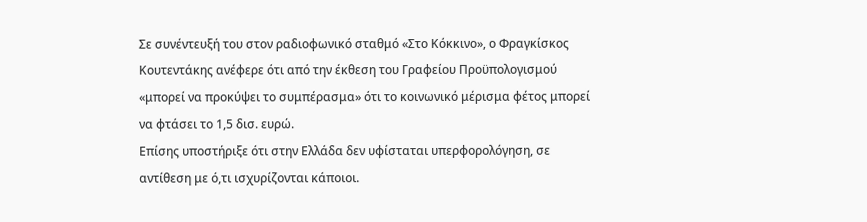Σε συνέντευξή του στον ραδιοφωνικό σταθμό «Στο Κόκκινο», ο Φραγκίσκος Κουτεντάκης ανέφερε ότι από την έκθεση του Γραφείου Προϋπολογισμού «μπορεί να προκύψει το συμπέρασμα» ότι το κοινωνικό μέρισμα φέτος μπορεί να φτάσει το 1,5 δισ. ευρώ.
Επίσης υποστήριξε ότι στην Ελλάδα δεν υφίσταται υπερφορολόγηση, σε αντίθεση με ό,τι ισχυρίζονται κάποιοι.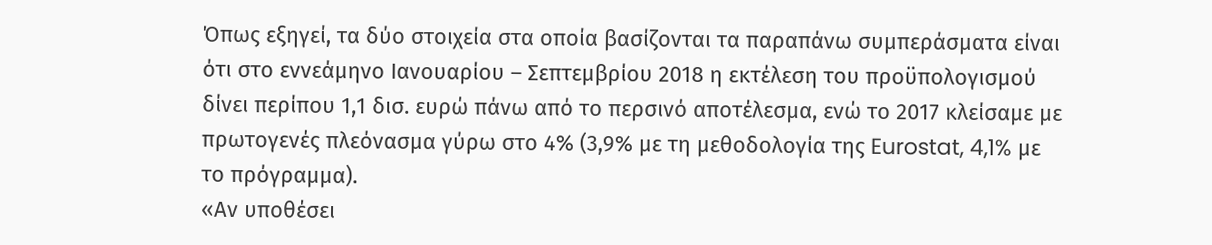Όπως εξηγεί, τα δύο στοιχεία στα οποία βασίζονται τα παραπάνω συμπεράσματα είναι ότι στο εννεάμηνο Ιανουαρίου – Σεπτεμβρίου 2018 η εκτέλεση του προϋπολογισμού δίνει περίπου 1,1 δισ. ευρώ πάνω από το περσινό αποτέλεσμα, ενώ το 2017 κλείσαμε με πρωτογενές πλεόνασμα γύρω στο 4% (3,9% με τη μεθοδολογία της Eurostat, 4,1% με το πρόγραμμα).
«Αν υποθέσει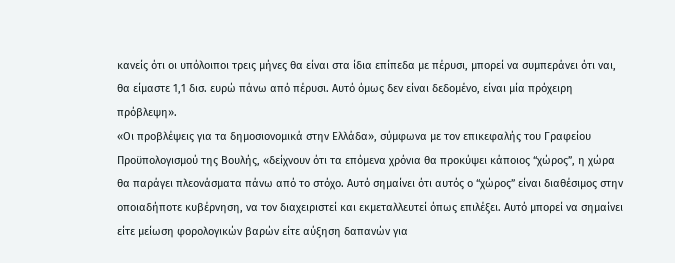κανείς ότι οι υπόλοιποι τρεις μήνες θα είναι στα ίδια επίπεδα με πέρυσι, μπορεί να συμπεράνει ότι ναι, θα είμαστε 1,1 δισ. ευρώ πάνω από πέρυσι. Αυτό όμως δεν είναι δεδομένο, είναι μία πρόχειρη πρόβλεψη».
«Οι προβλέψεις για τα δημοσιονομικά στην Ελλάδα», σύμφωνα με τον επικεφαλής του Γραφείου Προϋπολογισμού της Βουλής, «δείχνουν ότι τα επόμενα χρόνια θα προκύψει κάποιος “χώρος”, η χώρα θα παράγει πλεονάσματα πάνω από το στόχο. Αυτό σημαίνει ότι αυτός ο “χώρος” είναι διαθέσιμος στην οποιαδήποτε κυβέρνηση, να τον διαχειριστεί και εκμεταλλευτεί όπως επιλέξει. Αυτό μπορεί να σημαίνει είτε μείωση φορολογικών βαρών είτε αύξηση δαπανών για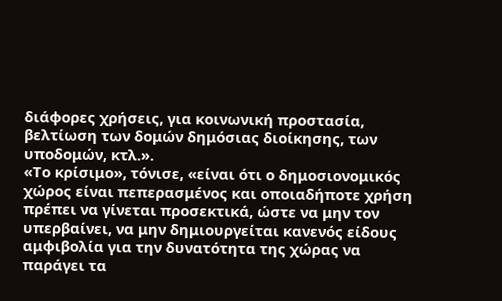διάφορες χρήσεις, για κοινωνική προστασία, βελτίωση των δομών δημόσιας διοίκησης, των υποδομών, κτλ.».
«Το κρίσιμο», τόνισε, «είναι ότι ο δημοσιονομικός χώρος είναι πεπερασμένος και οποιαδήποτε χρήση πρέπει να γίνεται προσεκτικά, ώστε να μην τον υπερβαίνει, να μην δημιουργείται κανενός είδους αμφιβολία για την δυνατότητα της χώρας να παράγει τα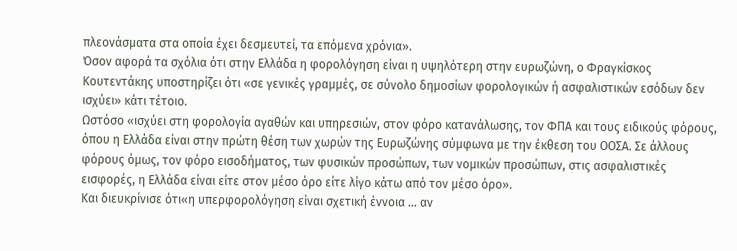πλεονάσματα στα οποία έχει δεσμευτεί, τα επόμενα χρόνια».
Όσον αφορά τα σχόλια ότι στην Ελλάδα η φορολόγηση είναι η υψηλότερη στην ευρωζώνη, ο Φραγκίσκος Κουτεντάκης υποστηρίζει ότι «σε γενικές γραμμές, σε σύνολο δημοσίων φορολογικών ή ασφαλιστικών εσόδων δεν ισχύει» κάτι τέτοιο.
Ωστόσο «ισχύει στη φορολογία αγαθών και υπηρεσιών, στον φόρο κατανάλωσης, τον ΦΠΑ και τους ειδικούς φόρους, όπου η Ελλάδα είναι στην πρώτη θέση των χωρών της Ευρωζώνης σύμφωνα με την έκθεση του ΟΟΣΑ. Σε άλλους φόρους όμως, τον φόρο εισοδήματος, των φυσικών προσώπων, των νομικών προσώπων, στις ασφαλιστικές εισφορές, η Ελλάδα είναι είτε στον μέσο όρο είτε λίγο κάτω από τον μέσο όρο».
Και διευκρίνισε ότι«η υπερφορολόγηση είναι σχετική έννοια … αν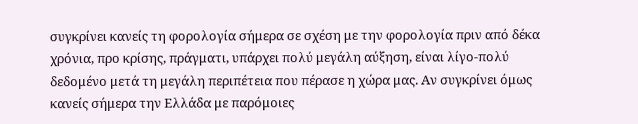συγκρίνει κανείς τη φορολογία σήμερα σε σχέση με την φορολογία πριν από δέκα χρόνια, προ κρίσης, πράγματι, υπάρχει πολύ μεγάλη αύξηση, είναι λίγο-πολύ δεδομένο μετά τη μεγάλη περιπέτεια που πέρασε η χώρα μας. Αν συγκρίνει όμως κανείς σήμερα την Ελλάδα με παρόμοιες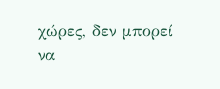χώρες, δεν μπορεί να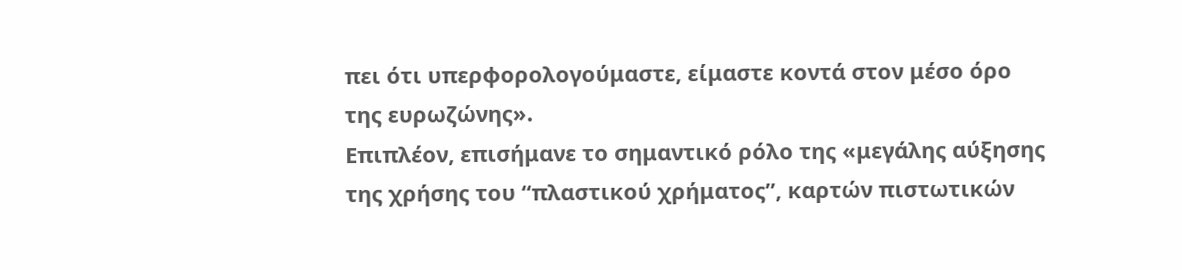πει ότι υπερφορολογούμαστε, είμαστε κοντά στον μέσο όρο της ευρωζώνης».
Επιπλέον, επισήμανε το σημαντικό ρόλο της «μεγάλης αύξησης της χρήσης του “πλαστικού χρήματος”, καρτών πιστωτικών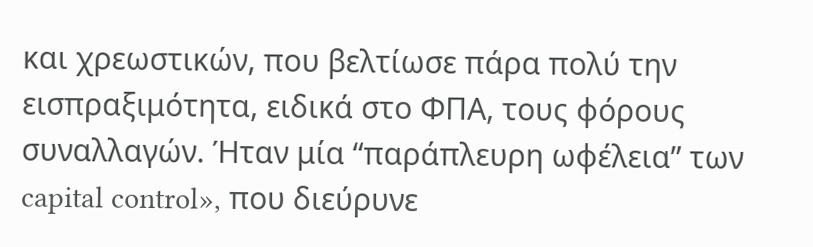και χρεωστικών, που βελτίωσε πάρα πολύ την εισπραξιμότητα, ειδικά στο ΦΠΑ, τους φόρους συναλλαγών. Ήταν μία “παράπλευρη ωφέλεια” των capital control», που διεύρυνε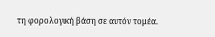τη φορολογική βάση σε αυτόν τομέα.